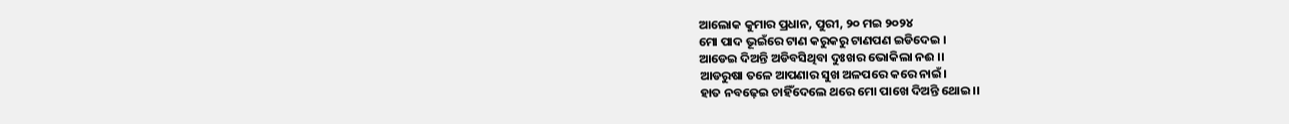ଆଲୋକ କୁମାର ପ୍ରଧାନ, ପୁରୀ, ୨୦ ମଇ ୨୦୨୪
ମୋ ପାଦ ଭୂଇଁରେ ଟାଣ କରୁକରୁ ଟାଣପଣ ଇଡିଦେଇ ।
ଆଡେଇ ଦିଅନ୍ତି ଅଡିବସିଥିବା ଦୁଃଖର ଭୋକିଲା ନଈ ।।
ଆଡରୁଷା ତଳେ ଆପଣାର ସୁଖ ଅଳପରେ କରେ ନାଇଁ।
ହାତ ନବଢ଼େଇ ଚାହିଁଦେଲେ ଥରେ ମୋ ପାଖେ ଦିଅନ୍ତି ଥୋଇ।।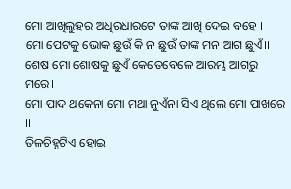ମୋ ଆଖିଲୁହର ଅଧିରଧାରଟେ ତାଙ୍କ ଆଖି ଦେଇ ବହେ ।
ମୋ ପେଟକୁ ଭୋକ ଛୁଉଁ କି ନ ଛୁଉଁ ତାଙ୍କ ମନ ଆଗ ଛୁଏଁ।।
ଶେଷ ମୋ ଶୋଷକୁ ଛୁଏଁ କେତେବେଳେ ଆରମ୍ଭ ଆଗରୁ ମରେ।
ମୋ ପାଦ ଥକେନା ମୋ ମଥା ନୁଏଁନା ସିଏ ଥିଲେ ମୋ ପାଖରେ ।।
ତିଳଚିହ୍ନଟିଏ ହୋଇ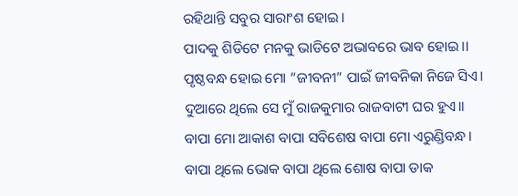ରହିଥାନ୍ତି ସବୁର ସାରାଂଶ ହୋଇ ।
ପାଦକୁ ଶିଡିଟେ ମନକୁ ଭାଡିଟେ ଅଭାବରେ ଭାବ ହୋଇ।।
ପୃଷ୍ଠବନ୍ଧ ହୋଇ ମୋ “ଜୀବନୀ” ପାଇଁ ଜୀବନିକା ନିଜେ ସିଏ।
ଦୁଆରେ ଥିଲେ ସେ ମୁଁ ରାଜକୁମାର ରାଜବାଟୀ ଘର ହୁଏ।।
ବାପା ମୋ ଆକାଶ ବାପା ସବିଶେଷ ବାପା ମୋ ଏରୁଣ୍ଡିବନ୍ଧ।
ବାପା ଥିଲେ ଭୋକ ବାପା ଥିଲେ ଶୋଷ ବାପା ଡାକ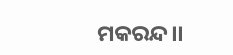ମକରନ୍ଦ।।